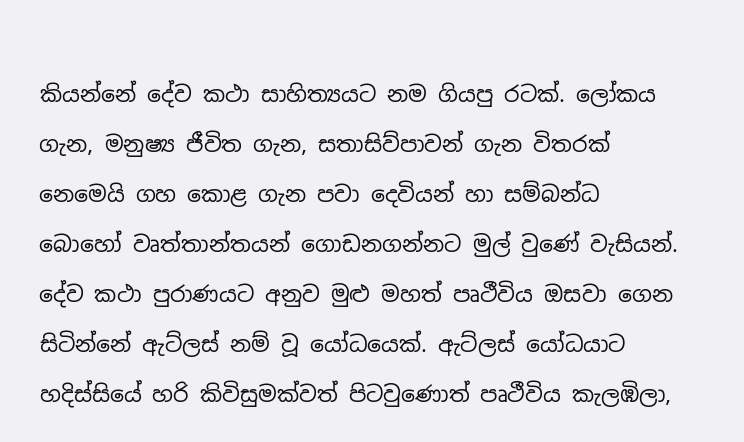කියන්නේ දේව කථා සාහිත්‍යයට නම ගියපු රටක්. ලෝකය ගැන, මනුෂ්‍ය ජීවිත ගැන, සතාසිව්පාවන් ගැන විතරක් නෙමෙයි ගහ කොළ ගැන පවා දෙවියන් හා සම්බන්ධ බොහෝ වෘත්තාන්තයන් ගොඩනගන්නට මුල් වුණේ වැසියන්. දේව කථා පුරාණයට අනුව මුළු මහත් පෘථීවිය ඔසවා ගෙන සිටින්නේ ඇට්ලස් නම් වූ යෝධයෙක්. ඇට්ලස් යෝධයාට හදිස්සියේ හරි කිවිසුමක්වත් පිටවුණොත් පෘථීවිය කැලඹිලා,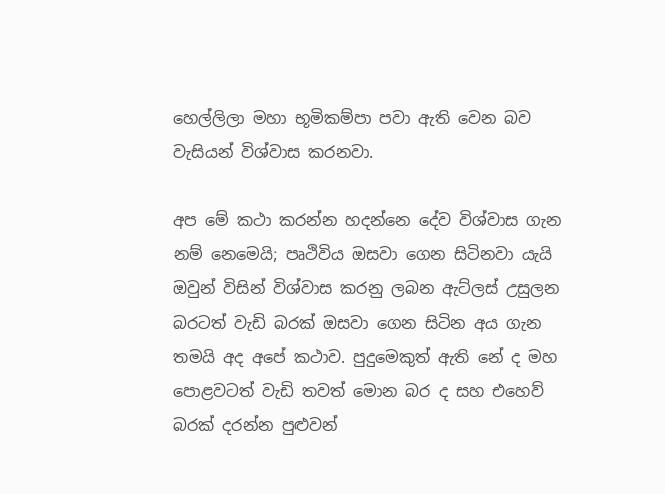හෙල්ලිලා මහා භූමිකම්පා පවා ඇති වෙන බව වැසියන් විශ්වාස කරනවා.

අප මේ කථා කරන්න හදන්නෙ දේව විශ්වාස ගැන නම් නෙමෙයි; පෘථිවිය ඔසවා ගෙන සිටිනවා යැයි ඔවුන් විසින් විශ්වාස කරනු ලබන ඇට්ලස් උසුලන බරටත් වැඩි බරක් ඔසවා ගෙන සිටින අය ගැන තමයි අද අපේ කථාව. පුදුමෙකුත් ඇති නේ ද මහ පොළවටත් වැඩි තවත් මොන බර ද සහ එහෙව් බරක් දරන්න පුළුවන්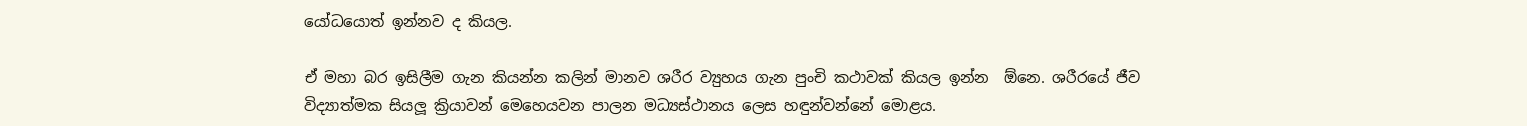යෝධයොත් ඉන්නව ද කියල.

ඒ මහා බර ඉසිලීම ගැන කියන්න කලින් මානව ශරීර ව්‍යුහය ගැන පුංචි කථාවක් කියල ඉන්න  ඕනෙ. ශරීරයේ ජීව විද්‍යාත්මක සියලූ ක්‍රියාවන් මෙහෙයවන පාලන මධ්‍යස්ථානය ලෙස හඳුන්වන්නේ මොළය.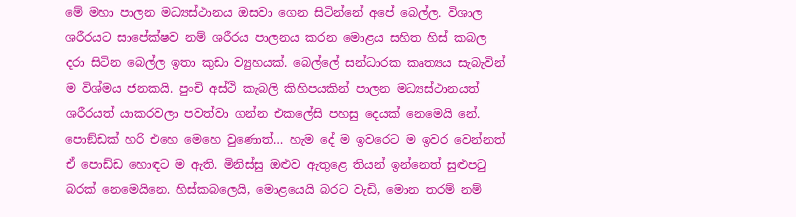මේ මහා පාලන මධ්‍යස්ථානය ඔසවා ගෙන සිටින්නේ අපේ බෙල්ල. විශාල ශරීරයට සාපේක්ෂව නම් ශරීරය පාලනය කරන මොළය සහිත හිස් කබල දරා සිටින බෙල්ල ඉතා කුඩා ව්‍යුහයක්. බෙල්ලේ සන්ධාරක කෘත්‍යය සැබැවින් ම විශ්මය ජනකයි. පුංචි අස්ථි කැබලි කිහිපයකින් පාලන මධ්‍යස්ථානයත් ශරීරයත් යාකරවලා පවත්වා ගන්න එකලේසි පහසු දෙයක් නෙමෙයි නේ. පොඞ්ඩක් හරි එහෙ මෙහෙ වුණොත්… හැම දේ ම ඉවරෙට ම ඉවර වෙන්නත් ඒ පොඩ්ඩ හොඳට ම ඇති. මිනිස්සු ඔළුව ඇතුළෙ තියන් ඉන්නෙත් සුළුපටු බරක් නෙමෙයිනෙ. හිස්කබලෙයි, මොළයෙයි බරට වැඩි, මොන තරම් නම්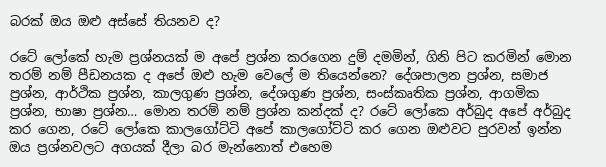බරක් ඔය ඔළු අස්සේ තියනව ද?

රටේ ලෝකේ හැම ප්‍රශ්නයක් ම අපේ ප්‍රශ්න කරගෙන දුම් දමමින්, ගිනි පිට කරමින් මොන තරම් නම් පීඩනයක ද අපේ ඔළු හැම වෙලේ ම තියෙන්නෙ? දේශපාලන ප්‍රශ්න, සමාජ ප්‍රශ්න, ආර්ථික ප්‍රශ්න, කාලගුණ ප්‍රශ්න, දේශගුණ ප්‍රශ්න, සංස්කෘතික ප්‍රශ්න, ආගමික ප්‍රශ්න, භාෂා ප්‍රශ්න… මොන තරම් නම් ප්‍රශ්න කන්දක් ද? රටේ ලෝකෙ අර්බුද අපේ අර්බුද කර ගෙන, රටේ ලෝකෙ කාලගෝට්ටි අපේ කාලගෝට්ටි කර ගෙන ඔළුවට පුරවන් ඉන්න ඔය ප්‍රශ්නවලට අගයක් දීලා බර මැන්නොත් එහෙම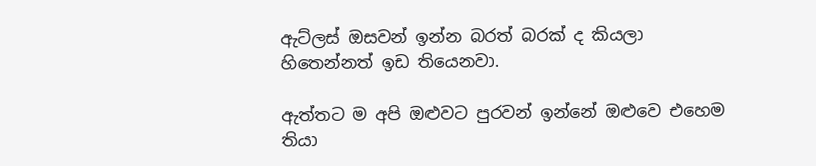ඇට්ලස් ඔසවන් ඉන්න බරත් බරක් ද කියලා හිතෙන්නත් ඉඩ තියෙනවා.

ඇත්තට ම අපි ඔළුවට පුරවන් ඉන්නේ ඔළුවෙ එහෙම තියා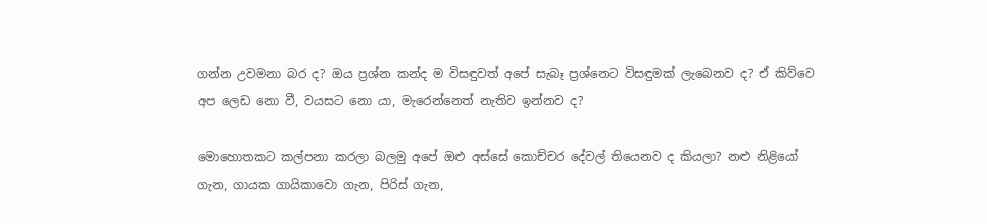ගන්න උවමනා බර ද? ඔය ප්‍රශ්න කන්ද ම විසඳුවත් අපේ සැබෑ ප්‍රශ්නෙට විසඳුමක් ලැබෙනව ද? ඒ කිව්වෙ අප ලෙඩ නො වී, වයසට නො යා, මැරෙන්නෙත් නැතිව ඉන්නව ද?

මොහොතකට කල්පනා කරලා බලමු අපේ ඔළු අස්සේ කොච්චර දේවල් තියෙනව ද කියලා? නළු නිළියෝ ගැන, ගායක ගායිකාවො ගැන, පිරිස් ගැන,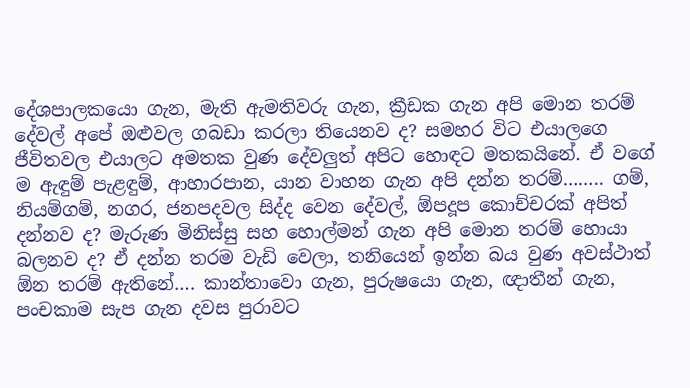දේශපාලකයො ගැන, මැති ඇමතිවරු ගැන, ක්‍රීඩක ගැන අපි මොන තරම් දේවල් අපේ ඔළුවල ගබඩා කරලා තියෙනව ද? සමහර විට එයාලගෙ ජීවිතවල එයාලට අමතක වුණ දේවලුත් අපිට හොඳට මතකයිනේ. ඒ වගේ ම ඇඳුම් පැළඳුම්, ආහාරපාන, යාන වාහන ගැන අපි දන්න තරම්…….. ගම්, නියම්ගම්, නගර, ජනපදවල සිද්ද වෙන දේවල්, ඕපදූප කොච්චරක් අපිත් දන්නව ද? මැරුණ මිනිස්සු සහ හොල්මන් ගැන අපි මොන තරම් හොයා බලනව ද? ඒ දන්න තරම වැඩි වෙලා, තනියෙන් ඉන්න බය වුණ අවස්ථාත් ඕන තරම් ඇතිනේ…. කාන්තාවො ගැන, පුරුෂයො ගැන, ඥාතීන් ගැන, පංචකාම සැප ගැන දවස පුරාවට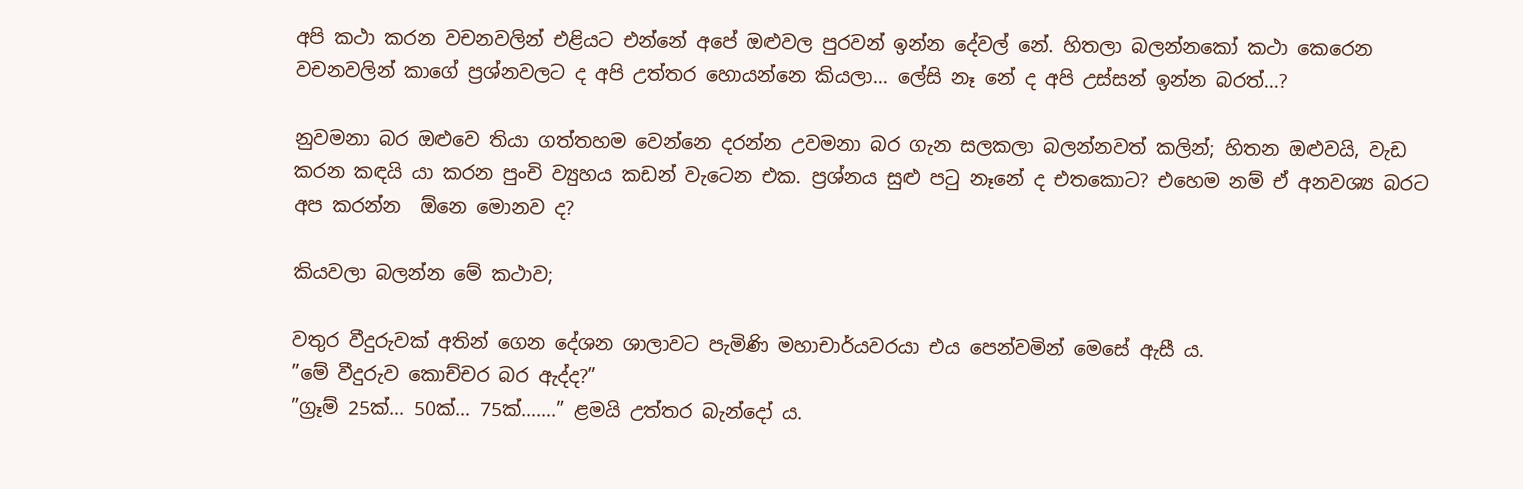අපි කථා කරන වචනවලින් එළියට එන්නේ අපේ ඔළුවල පුරවන් ඉන්න දේවල් නේ. හිතලා බලන්නකෝ කථා කෙරෙන වචනවලින් කාගේ ප්‍රශ්නවලට ද අපි උත්තර හොයන්නෙ කියලා… ලේසි නෑ නේ ද අපි උස්සන් ඉන්න බරත්…?

නුවමනා බර ඔළුවෙ තියා ගත්තහම වෙන්නෙ දරන්න උවමනා බර ගැන සලකලා බලන්නවත් කලින්; හිතන ඔළුවයි, වැඩ කරන කඳයි යා කරන පුංචි ව්‍යුහය කඩන් වැටෙන එක. ප්‍රශ්නය සුළු පටු නෑනේ ද එතකොට? එහෙම නම් ඒ අනවශ්‍ය බරට අප කරන්න  ඕනෙ මොනව ද?

කියවලා බලන්න මේ කථාව;

වතුර වීදුරුවක් අතින් ගෙන දේශන ශාලාවට පැමිණි මහාචාර්යවරයා එය පෙන්වමින් මෙසේ ඇසී ය.
”මේ වීදුරුව කොච්චර බර ඇද්ද?”
”ග්‍රෑම් 25ක්… 50ක්… 75ක්…….” ළමයි උත්තර බැන්දෝ ය.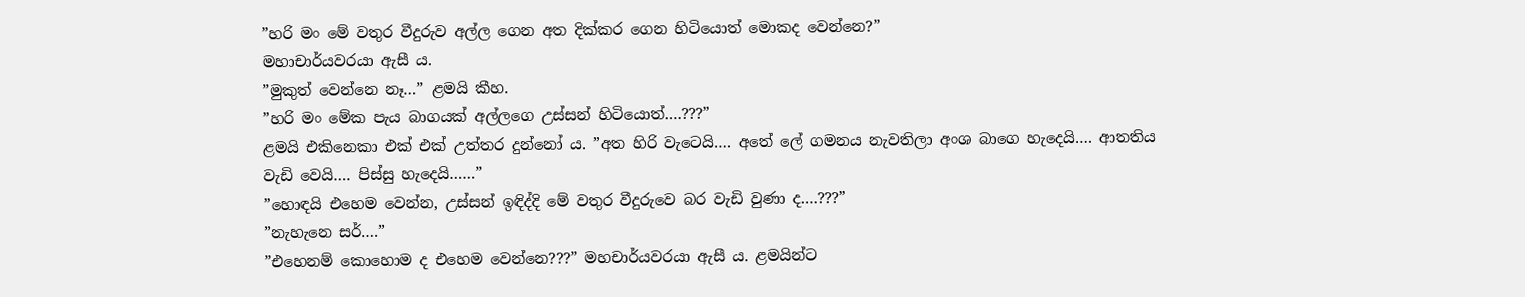”හරි මං මේ වතුර වීදුරුව අල්ල ගෙන අත දික්කර ගෙන හිටියොත් මොකද වෙන්නෙ?”
මහාචාර්යවරයා ඇසී ය.
”මුකුත් වෙන්නෙ නෑ…” ළමයි කීහ.
”හරි මං මේක පැය බාගයක් අල්ලගෙ උස්සන් හිටියොත්….???”
ළමයි එකිනෙකා එක් එක් උත්තර දුන්නෝ ය. ”අත හිරි වැටෙයි…. අතේ ලේ ගමනය නැවතිලා අංශ බාගෙ හැදෙයි…. ආතතිය වැඩි වෙයි…. පිස්සු හැදෙයි……”
”හොඳයි එහෙම වෙන්න, උස්සන් ඉඳිද්දි මේ වතුර වීදුරුවෙ බර වැඩි වුණා ද….???”
”නැහැනෙ සර්….”
”එහෙනම් කොහොම ද එහෙම වෙන්නෙ???” මහචාර්යවරයා ඇසී ය. ළමයින්ට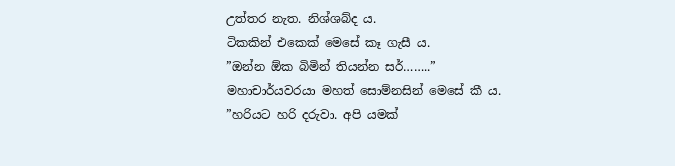උත්තර නැත. නිශ්ශබ්ද ය.
ටිකකින් එකෙක් මෙසේ කෑ ගැසී ය.
”ඔන්න ඕක බිමින් තියන්න සර්……..”
මහාචාර්යවරයා මහත් සොම්නසින් මෙසේ කී ය.
”හරියට හරි දරුවා. අපි යමක්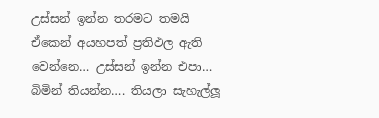උස්සන් ඉන්න තරමට තමයි ඒකෙන් අයහපත් ප්‍රතිඵල ඇති වෙන්නෙ… උස්සන් ඉන්න එපා… බිමින් තියන්න…. තියලා සැහැල්ලූ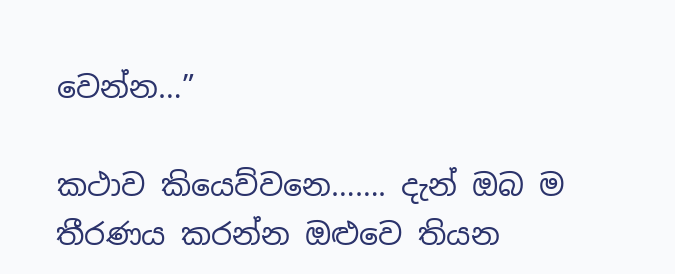වෙන්න…”

කථාව කියෙව්වනෙ……. දැන් ඔබ ම තීරණය කරන්න ඔළුවෙ තියන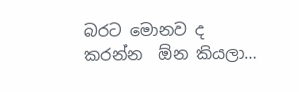බරට මොනව ද කරන්න  ඕන කියලා…